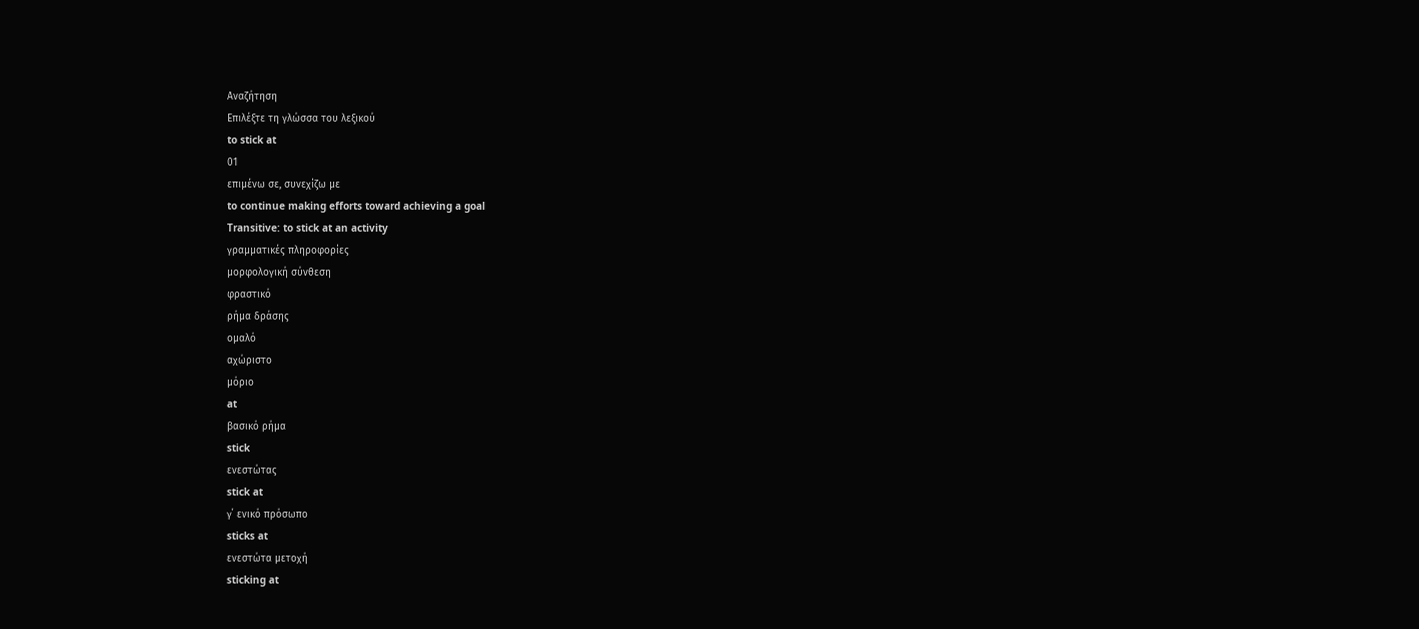Αναζήτηση
Επιλέξτε τη γλώσσα του λεξικού
to stick at
01
επιμένω σε, συνεχίζω με
to continue making efforts toward achieving a goal
Transitive: to stick at an activity
γραμματικές πληροφορίες
μορφολογική σύνθεση
φραστικό
ρήμα δράσης
ομαλό
αχώριστο
μόριο
at
βασικό ρήμα
stick
ενεστώτας
stick at
γ΄ ενικό πρόσωπο
sticks at
ενεστώτα μετοχή
sticking at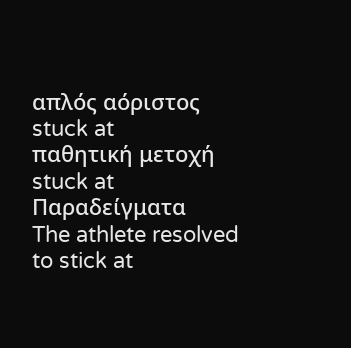απλός αόριστος
stuck at
παθητική μετοχή
stuck at
Παραδείγματα
The athlete resolved to stick at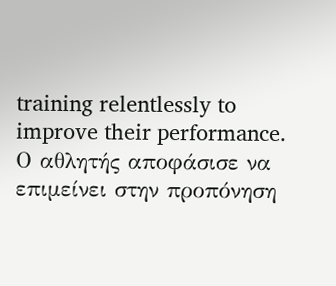training relentlessly to improve their performance.
Ο αθλητής αποφάσισε να επιμείνει στην προπόνηση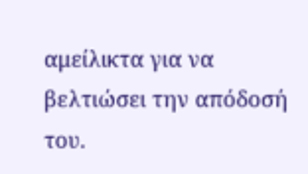αμείλικτα για να βελτιώσει την απόδοσή του.